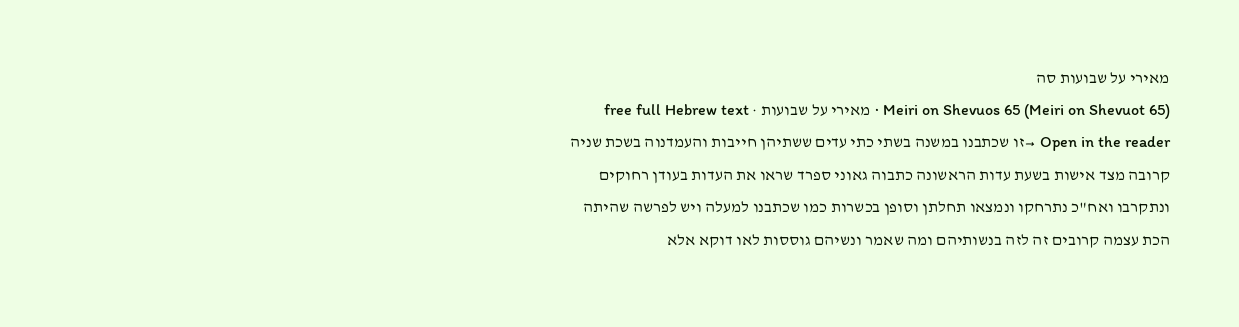מאירי על שבועות סה
Meiri on Shevuos 65 (Meiri on Shevuot 65) · מאירי על שבועות · free full Hebrew text
Open in the reader →זו שכתבנו במשנה בשתי כתי עדים ששתיהן חייבות והעמדנוה בשכת שניה קרובה מצד אישות בשעת עדות הראשונה כתבוה גאוני ספרד שראו את העדות בעודן רחוקים ונתקרבו ואח"כ נתרחקו ונמצאו תחלתן וסופן בכשרות כמו שכתבנו למעלה ויש לפרשה שהיתה הכת עצמה קרובים זה לזה בנשותיהם ומה שאמר ונשיהם גוססות לאו דוקא אלא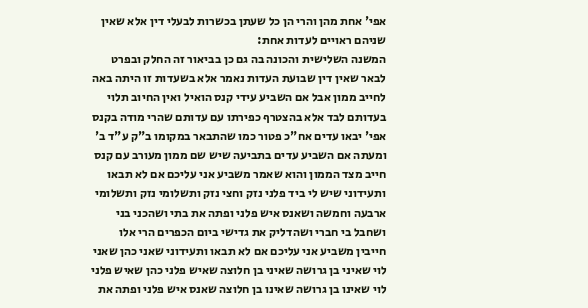אפי' אחת מהן והרי הן כל שעתן בכשרות לבעלי דין אלא שאין שניהם ראויים לעדות אחת:
המשנה השלישית והכונה בה גם כן בביאור זה החלק ובפרט לבאר שאין דין שבועת העדות נאמר אלא בשעדות זו היתה באה לחייב ממון אבל אם השביע עידי קנס הואיל ואין החיוב תלוי בעדותם לבד אלא בהצטרף כפירתו עם עדותם שהרי מודה בקנס אפי' יבאו עדים אח"כ פטור כמו שהתבאר במקומו ב"ק ע"ד ב' ומעתה אם השביע עדים בתביעה שיש שם ממון מעורב עם קנס חייב מצד הממון והוא שאמר משביע אני עליכם אם לא תבאו ותעידוני שיש לי ביד פלני נזק וחצי נזק ותשלומי נזק ותשלומי ארבעה וחמשה ושאנס איש פלני ופתה את בתי ושהכני בני ושחבל בי חברי ושהדליק את גדישי ביום הכפרים הרי אלו חייבין משביע אני עליכם אם לא תבאו ותעידוני שאני כהן שאני לוי שאיני בן גרושה שאיני בן חלוצה שאיש פלני כהן שאיש פלני לוי שאינו בן גרושה שאינו בן חלוצה שאנס איש פלני ופתה את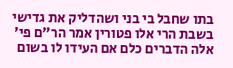בתו שחבל בי בני ושהדליק את גדישי בשבת הרי אלו פטורין אמר הר"ם פי' אלה הדברים כלם אם העידו לו בשום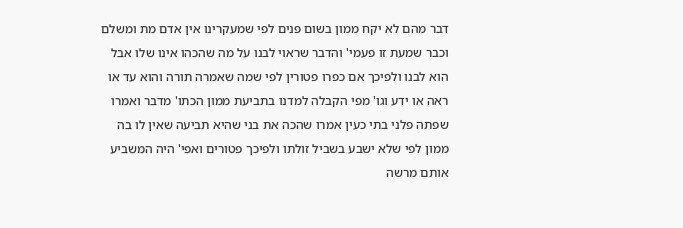דבר מהם לא יקח ממון בשום פנים לפי שמעקרינו אין אדם מת ומשלם וכבר שמעת זו פעמי' והדבר שראוי לבנו על מה שהכהו אינו שלו אבל הוא לבנו ולפיכך אם כפרו פטורין לפי שמה שאמרה תורה והוא עד או ראה או ידע וגו' מפי הקבלה למדנו בתביעת ממון הכתו' מדבר ואמרו שפתה פלני בתי כעין אמרו שהכה את בני שהיא תביעה שאין לו בה ממון לפי שלא ישבע בשביל זולתו ולפיכך פטורים ואפי' היה המשביע אותם מרשה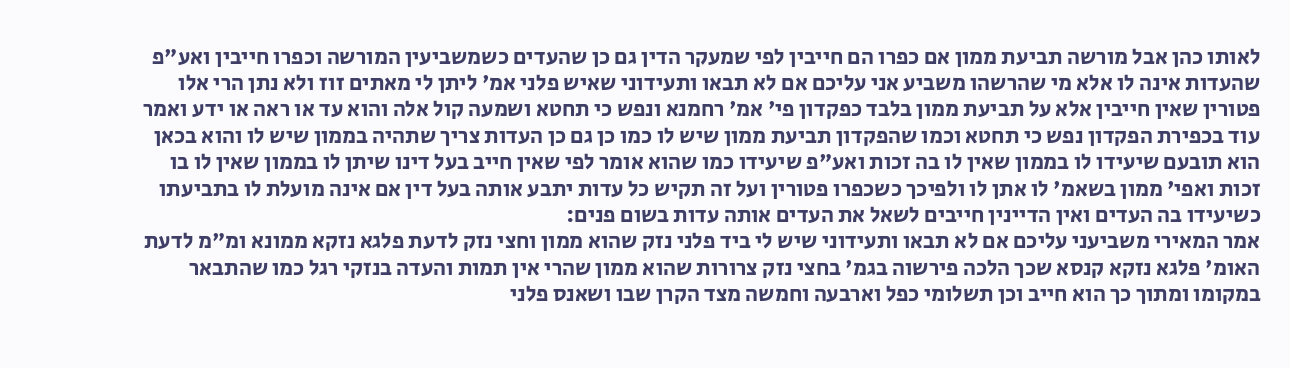לאותו כהן אבל מורשה תביעת ממון אם כפרו הם חייבין לפי שמעקר הדין גם כן שהעדים כשמשביעין המורשה וכפרו חייבין ואע"פ שהעדות אינה לו אלא מי שהרשהו משביע אני עליכם אם לא תבאו ותעידוני שאיש פלני אמ' ליתן לי מאתים זוז ולא נתן הרי אלו פטורין שאין חייבין אלא על תביעת ממון בלבד כפקדון פי' אמ' רחמנא ונפש כי תחטא ושמעה קול אלה והוא עד או ראה או ידע ואמר עוד בכפירת הפקדון נפש כי תחטא וכמו שהפקדון תביעת ממון שיש לו כמו כן גם כן העדות צריך שתהיה בממון שיש לו והוא בכאן הוא תובעם שיעידו לו בממון שאין לו בה זכות ואע"פ שיעידו כמו שהוא אומר לפי שאין חייב בעל דינו שיתן לו בממון שאין לו בו זכות ואפי' ממון בשאמ' לו אתן לו ולפיכך כשכפרו פטורין ועל זה תקיש כל עדות יתבע אותה בעל דין אם אינה מועלת לו בתביעתו כשיעידו בה העדים ואין הדיינין חייבים לשאל את העדים אותה עדות בשום פנים:
אמר המאירי משביעני עליכם אם לא תבאו ותעידוני שיש לי ביד פלני נזק שהוא ממון וחצי נזק לדעת פלגא נזקא ממונא ומ"מ לדעת האומ' פלגא נזקא קנסא שכך הלכה פירשוה בגמ' בחצי נזק צרורות שהוא ממון שהרי אין תמות והעדה בנזקי רגל כמו שהתבאר במקומו ומתוך כך הוא חייב וכן תשלומי כפל וארבעה וחמשה מצד הקרן שבו ושאנס פלני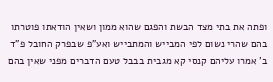ופתה את בתי מצד הבשת והפגם שהוא ממון ושאין הודאתו פוטרתו בהם שהרי נשום לפי המבייש והמתבייש ואע"פ שבפרק החובל פ"ד ב' אמרו עליהם קנסי קא מגבית בבבל טעם הדברים מפני שאין בהם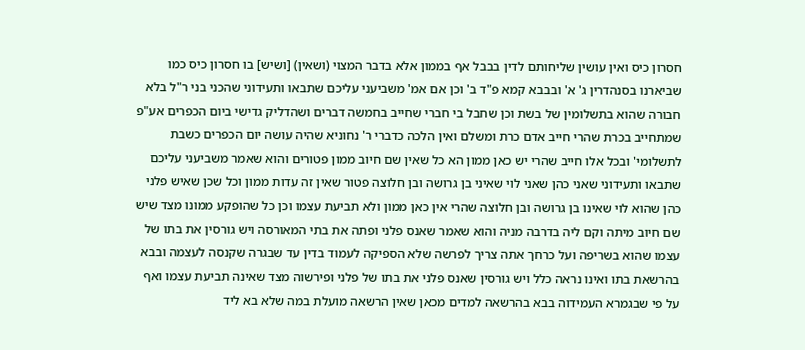חסרון כיס ואין עושין שליחותם לדין בבבל אף בממון אלא בדבר המצוי (ושאין) [ושיש] בו חסרון כיס כמו שביארנו בסנהדרין ג' א' ובבבא קמא פ"ד ב' וכן אם אמ' משביעני עליכם שתבאו ותעידוני שהכני בני ר"ל בלא חבורה שהוא בתשלומין של בשת וכן שחבל בי חברי שחייב בחמשה דברים ושהדליק גדישי ביום הכפרים אע"פ שמתחייב בכרת שהרי חייב אדם כרת ומשלם ואין הלכה כדברי ר' נחוניא שהיה עושה יום הכפרים כשבת לתשלומי' ובכל אלו חייב שהרי יש כאן ממון הא כל שאין שם חיוב ממון פטורים והוא שאמר משביעני עליכם שתבאו ותעידוני שאני כהן שאני לוי שאיני בן גרושה ובן חלוצה פטור שאין זה עדות ממון וכל שכן שאיש פלני כהן שהוא לוי שאינו בן גרושה ובן חלוצה שהרי אין כאן ממון ולא תביעת עצמו וכן כל שהופקע ממונו מצד שיש שם חיוב מיתה וקם ליה בדרבה מניה והוא שאמר שאנס פלני ופתה את בתי המאורסה ויש גורסין את בתו של עצמו שהוא בשריפה ועל כרחך אתה צריך לפרשה שלא הספיקה לעמוד בדין עד שבגרה שקנסה לעצמה ובבא בהרשאת בתו ואינו נראה כלל ויש גורסין שאנס פלני את בתו של פלני ופירשוה מצד שאינה תביעת עצמו ואף על פי שבגמרא העמידוה בבא בהרשאה למדים מכאן שאין הרשאה מועלת במה שלא בא ליד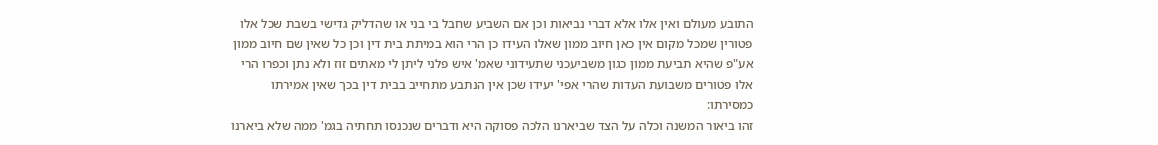התובע מעולם ואין אלו אלא דברי נביאות וכן אם השביע שחבל בי בני או שהדליק גדישי בשבת שכל אלו פטורין שמכל מקום אין כאן חיוב ממון שאלו העידו כן הרי הוא במיתת בית דין וכן כל שאין שם חיוב ממון אע"פ שהיא תביעת ממון כגון משביעכני שתעידוני שאמ' איש פלני ליתן לי מאתים זוז ולא נתן וכפרו הרי אלו פטורים משבועת העדות שהרי אפי' יעידו שכן אין הנתבע מתחייב בבית דין בכך שאין אמירתו כמסירתו:
זהו ביאור המשנה וכלה על הצד שביארנו הלכה פסוקה היא ודברים שנכנסו תחתיה בגמ' ממה שלא ביארנו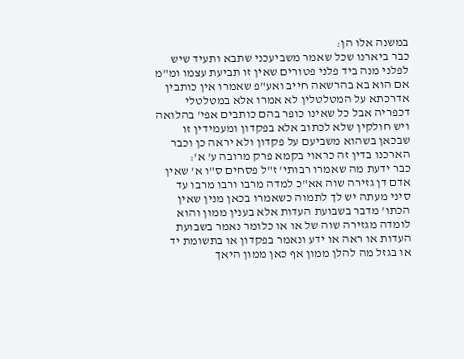במשנה אלו הן:
כבר ביארנו שכל שאמר משביעכני שתבא ותעיד שיש לפלני מנה ביד פלני פטורים שאין זו תביעת עצמו ומ"מ אם הוא בא בהרשאה חייב ואע"פ שאמרו אין כותבין אדרכתא על המטלטלין לא אמרו אלא במטלטלי דכפריה אבל כל שאינו כופר בהם כותבים אפי' בהלואה ויש חולקין שלא לכתוב אלא בפקדון ומעמידין זו שבכאן בשהוא משביעם על פקדון ולא יראה כן וכבר הארכנו בדין זה כראוי בקמא פרק מרובה ע' א':
כבר ידעת מה שאמרו רבותי' ז"ל פסחים ס"ו א' שאין אדם דן גזירה שוה אא"כ למדה מרבו ורבו מרבו עד סיני מעתה יש לך לתמוה כשאמרו בכאן מנין שאין הכתו' מדבר בשבועת העדות אלא בענין ממון והוא לומדה מגזירה שוה של או או כלומר נאמר בשבועת העדות או ראה או ידע ונאמר בפקדון או בתשומת יד או בגזל מה להלן ממון אף כאן ממון היאך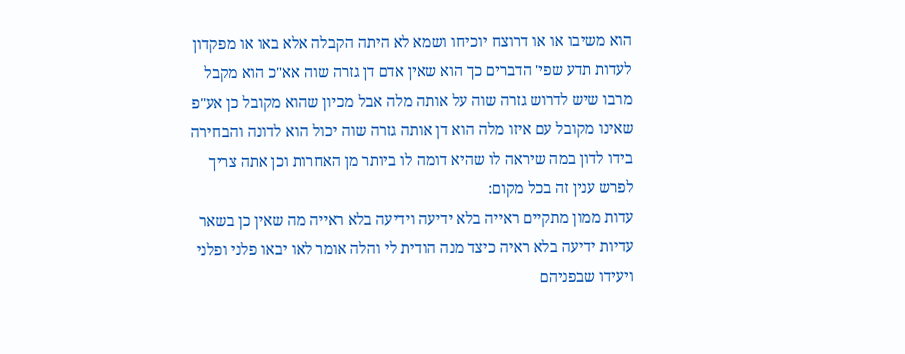הוא משיבו או או דרוצח יוכיחו ושמא לא היתה הקבלה אלא באו או מפקדון לעדות תדע שפי' הדברים כך הוא שאין אדם דן גזרה שוה אא"כ הוא מקבל מרבו שיש לדרוש גזרה שוה על אותה מלה אבל מכיון שהוא מקובל כן אע"פ שאינו מקובל עם איזו מלה הוא דן אותה גזרה שוה יכול הוא לדונה והבחירה בידו לדון במה שיראה לו שהיא דומה לו ביותר מן האחרות וכן אתה צריך לפרש ענין זה בכל מקום:
עדות ממון מתקיים ראייה בלא ידיעה וידיעה בלא ראייה מה שאין כן בשאר עדיות ידיעה בלא ראיה כיצד מנה הודית לי והלה אומר לאו יבאו פלני ופלני ויעידו שבפניהם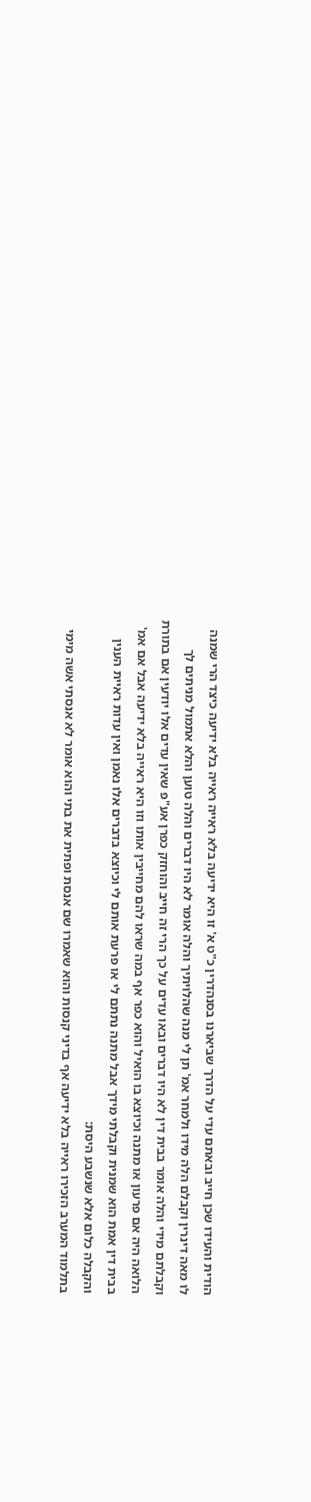הודית והעידו שכן חייב ובאתם עדי על הדרך שביארנו בסנהדרין כ"ט א' זו היא ידיעה בלא ראייה ראייה בלא ידיעה כיצד הרי שמנה לו מאה דינרין וקבלם הלה מידו ולמחר אמ' תן לי מנה שהלויתיך והלה אומר לא היו דברים והלה טוען והלא אתמול מניתים לך וקבלתם מידי והלה אומר בבית דין לא היו דברים ובאו עדים על כך הרי זה חייב והוחזק כפרן אע"פ שאין עדים אלו יודעין אם בתורת הלואה היה אם פרעון או מתנה וכיוצא בו הואיל והוא כפר אף במה שראו להם מחייבין אותו וזו היא ראייה בלא ידיעה אבל אם אמ' בבית דין אמת הוא שמנית וקבלתי מידך אבל מתנה נתתם לי או פרעת אותם לי וכיוצא בדברים אלו נאמן ואין עדות ראיית הענין והקבלה כלום אלא שנשבע היסת:
בתלמוד המערב הזכירו ראייה בלא ידיעה אף בדיני קנסות והוא שאמרו שם אנסת ופתית את בתי והוא אומר לא אנסתי אשה מימי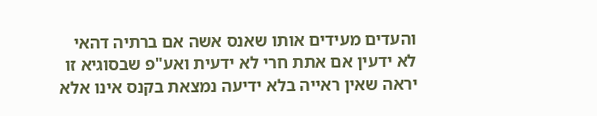והעדים מעידים אותו שאנס אשה אם ברתיה דהאי לא ידעין אם אתת חרי לא ידעית ואע"פ שבסוגיא זו יראה שאין ראייה בלא ידיעה נמצאת בקנס אינו אלא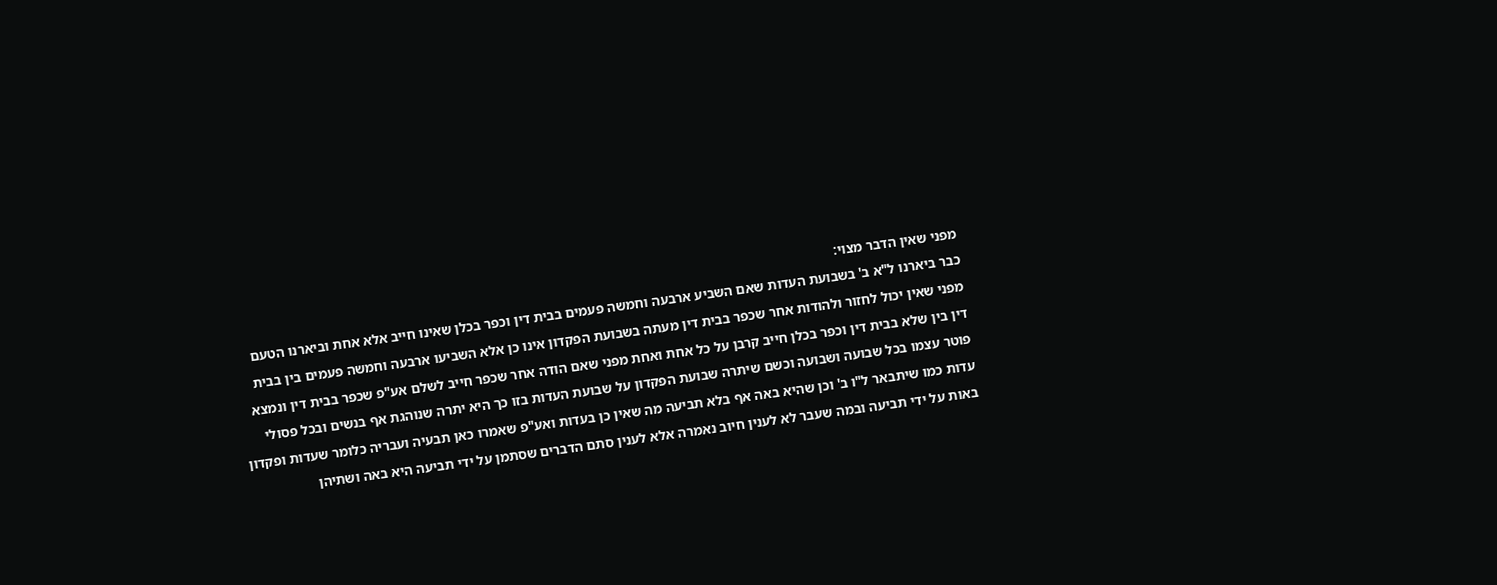מפני שאין הדבר מצוי:
כבר ביארנו ל"א ב' בשבועת העדות שאם השביע ארבעה וחמשה פעמים בבית דין וכפר בכלן שאינו חייב אלא אחת וביארנו הטעם מפני שאין יכול לחזור ולהודות אחר שכפר בבית דין מעתה בשבועת הפקדון אינו כן אלא השביעו ארבעה וחמשה פעמים בין בבית דין בין שלא בבית דין וכפר בכלן חייב קרבן על כל אחת ואחת מפני שאם הודה אחר שכפר חייב לשלם אע"פ שכפר בבית דין ונמצא פוטר עצמו בכל שבועה ושבועה וכשם שיתרה שבועת הפקדון על שבועת העדות בזו כך היא יתרה שנוהגת אף בנשים ובכל פסולי עדות כמו שיתבאר ל"ו ב' וכן שהיא באה אף בלא תביעה מה שאין כן בעדות ואע"פ שאמרו כאן תבעיה ועבריה כלומר שעדות ופקדון באות על ידי תביעה ובמה שעבר לא לענין חיוב נאמרה אלא לענין סתם הדברים שסתמן על ידי תביעה היא באה ושתיהן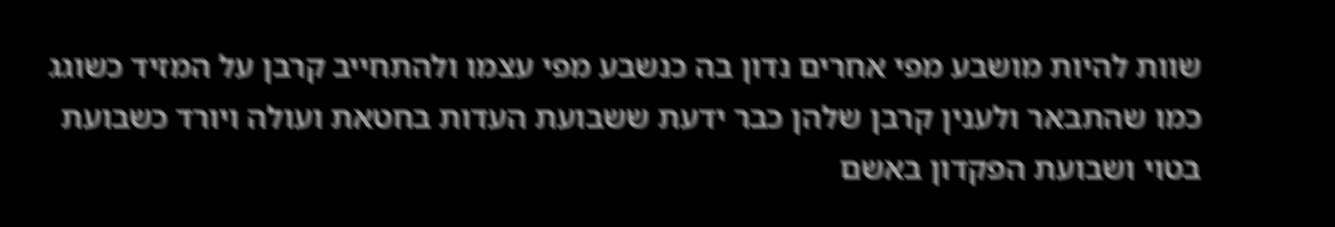שוות להיות מושבע מפי אחרים נדון בה כנשבע מפי עצמו ולהתחייב קרבן על המזיד כשוגג כמו שהתבאר ולענין קרבן שלהן כבר ידעת ששבועת העדות בחטאת ועולה ויורד כשבועת בטוי ושבועת הפקדון באשם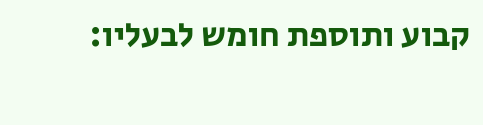קבוע ותוספת חומש לבעליו: